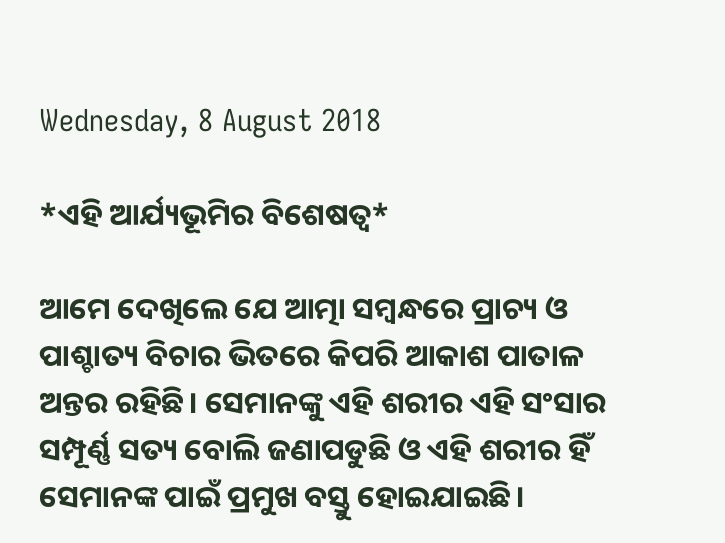Wednesday, 8 August 2018

*ଏହି ଆର୍ଯ୍ୟଭୂମିର ବିଶେଷତ୍ୱ*

ଆମେ ଦେଖିଲେ ଯେ ଆତ୍ମା ସମ୍ବନ୍ଧରେ ପ୍ରାଚ୍ୟ ଓ ପାଶ୍ଚାତ୍ୟ ବିଚାର ଭିତରେ କିପରି ଆକାଶ ପାତାଳ ଅନ୍ତର ରହିଛି। ସେମାନଙ୍କୁ ଏହି ଶରୀର ଏହି ସଂସାର ସମ୍ପୂର୍ଣ୍ଣ ସତ୍ୟ ବୋଲି ଜଣାପଡୁଛି ଓ ଏହି ଶରୀର ହିଁ ସେମାନଙ୍କ ପାଇଁ ପ୍ରମୁଖ ବସ୍ତୁ ହୋଇଯାଇଛି।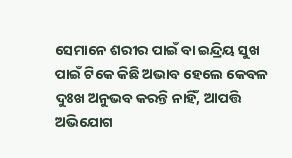ସେମାନେ ଶରୀର ପାଇଁ ବା ଇନ୍ଦ୍ରିୟ ସୁଖ ପାଇଁ ଟିକେ କିଛି ଅଭାବ ହେଲେ କେବଳ ଦୁଃଖ ଅନୁଭବ କରନ୍ତି ନାହିଁ, ଆପତ୍ତି ଅଭିଯୋଗ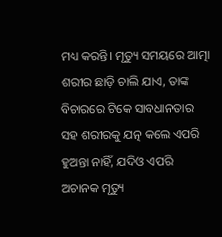ମଧ୍ୟ କରନ୍ତି। ମୃତ୍ୟୁ ସମୟରେ ଆତ୍ମା ଶରୀର ଛାଡ଼ି ଚାଲି ଯାଏ, ତାଙ୍କ ବିଚାରରେ ଟିକେ ସାବଧାନତାର ସହ ଶରୀରକୁ ଯତ୍ନ କଲେ ଏପରି ହୁଅନ୍ତା ନାହିଁ, ଯଦିଓ ଏପରି ଅଚାନକ ମୃତ୍ୟୁ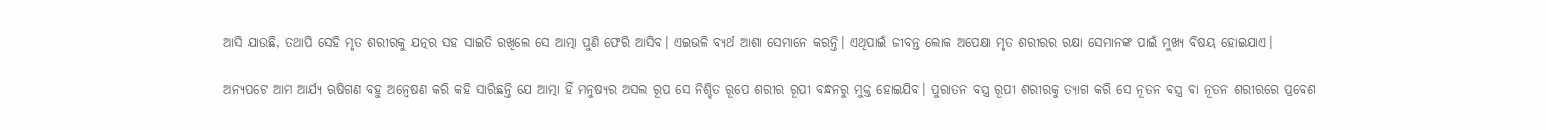ଆସି ଯାଉଛି, ତଥାପି ସେହି ମୃତ ଶରୀରକୁ ଯତ୍ନର ସହ ସାଇତି ରଖିଲେ ସେ ଆତ୍ମା ପୁଣି ଫେରି ଆସିବ। ଏଇଭଳି ବ୍ୟର୍ଥ ଆଶା ସେମାନେ କରନ୍ତି। ଏଥିପାଇଁ ଜୀବନ୍ତ ଲୋକ ଅପେକ୍ଷା ମୃତ ଶରୀରର ରକ୍ଷା ସେମାନଙ୍କ ପାଇଁ ମୁଖ୍ୟ ବିଷୟ ହୋଇଯାଏ।

ଅନ୍ୟପଟେ ଆମ ଆର୍ଯ୍ୟ ଋଷିଗଣ ବହୁ ଅନ୍ୱେଷଣ କରି କହି ସାରିଛନ୍ତି ଯେ ଆତ୍ମା ହିଁ ମନୁଷ୍ୟର ଅସଲ ରୂପ ସେ ନିଶ୍ଚିତ ରୂପେ ଶରୀର ରୂପୀ ବନ୍ଧନରୁ ମୁକ୍ତ ହୋଇଯିବ। ପୁରାତନ ବସ୍ତ୍ର ରୂପୀ ଶରୀରକୁ ତ୍ୟାଗ କରି ସେ ନୂତନ ବସ୍ତ୍ର ବା ନୂତନ ଶରୀରରେ ପ୍ରବେଶ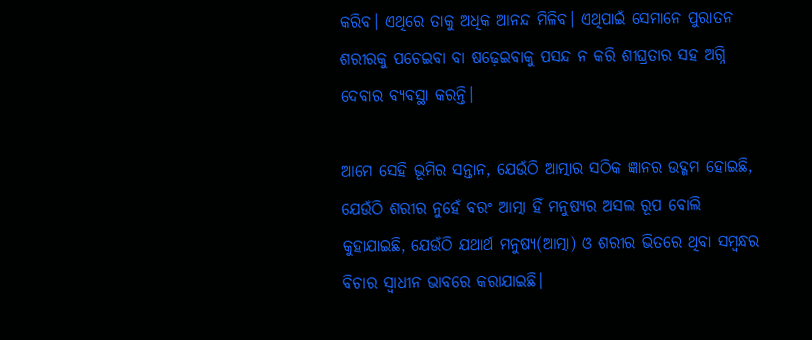କରିବ। ଏଥିରେ ତାକୁ ଅଧିକ ଆନନ୍ଦ ମିଳିବ। ଏଥିପାଇଁ ସେମାନେ ପୁରାତନ ଶରୀରକୁ ପଚେଇବା ବା ଷଢ଼େଇବାକୁ ପସନ୍ଦ ନ କରି ଶୀଘ୍ରତାର ସହ ଅଗ୍ନି ଦେବାର ବ୍ୟବସ୍ଥା କରନ୍ତି।

ଆମେ ସେହି ଭୂମିର ସନ୍ତାନ, ଯେଉଁଠି ଆତ୍ମାର ସଠିକ ଜ୍ଞାନର ଉଦ୍ଗମ ହୋଇଛି, ଯେଉଁଠି ଶରୀର ନୁହେଁ ବରଂ ଆତ୍ମା ହିଁ ମନୁଷ୍ୟର ଅସଲ ରୂପ ବୋଲି କୁହାଯାଇଛି, ଯେଉଁଠି ଯଥାର୍ଥ ମନୁଷ୍ୟ(ଆତ୍ମା) ଓ ଶରୀର ଭିତରେ ଥିବା ସମ୍ବନ୍ଧର ବିଚାର ସ୍ୱାଧୀନ ଭାବରେ କରାଯାଇଛି।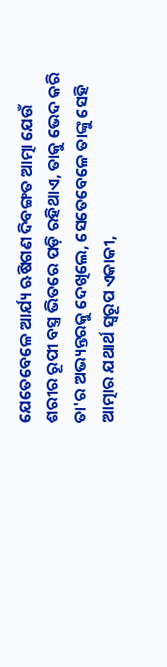ଯେତେବେଳେ ଆର୍ଯ୍ୟ ଋଷିଗଣ ଦିବଙ୍ଗତ ଆତ୍ମା ଯେଉଁ ଶରୀର ରୂପୀ ବସ୍ତ୍ର ଭିତରେ ପଡ଼ି ରହିଥାଏ, ତାକୁ ଭେଦ କରି ତା'ର ଅଭ୍ୟନ୍ତରକୁ ଦେଖିଲେ, ସେତେବେଳେ ତାଙ୍କୁ ସେହି ଆତ୍ମାର ଯଥାର୍ଥ ସ୍ୱରୂପ ଏକାକୀ,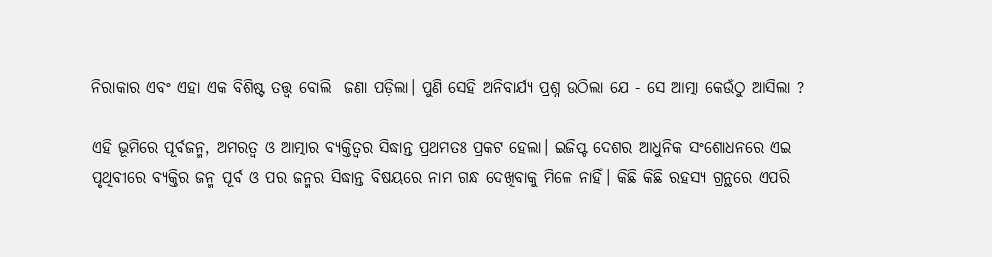ନିରାକାର ଏବଂ ଏହା ଏକ ବିଶିଷ୍ଟ ତତ୍ତ୍ୱ ବୋଲି  ଜଣା ପଡ଼ିଲା। ପୁଣି ସେହି ଅନିବାର୍ଯ୍ୟ ପ୍ରଶ୍ନ ଉଠିଲା ଯେ - ସେ ଆତ୍ମା କେଉଁଠୁ ଆସିଲା ?

ଏହି ଭୂମିରେ ପୂର୍ବଜନ୍ମ, ଅମରତ୍ୱ ଓ ଆତ୍ମାର ବ୍ୟକ୍ତିତ୍ୱର ସିଦ୍ଧାନ୍ତ ପ୍ରଥମତଃ ପ୍ରକଟ ହେଲା। ଇଜିପ୍ଟ ଦେଶର ଆଧୁନିକ ସଂଶୋଧନରେ ଏଇ ପୃଥିବୀରେ ବ୍ୟକ୍ତିର ଜନ୍ମ ପୂର୍ବ ଓ ପର ଜନ୍ମର ସିଦ୍ଧାନ୍ତ ବିଷୟରେ ନାମ ଗନ୍ଧ ଦେଖିବାକୁ ମିଳେ ନାହିଁ। କିଛି କିଛି ରହସ୍ୟ ଗ୍ରନ୍ଥରେ ଏପରି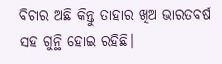ବିଚାର ଅଛି କିନ୍ତୁ ତାହାର ଖିଅ ଭାରତବର୍ଷ ସହ ଗୁନ୍ଥି ହୋଇ ରହିଛି।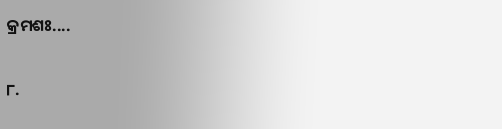କ୍ରମଶଃ....

୮.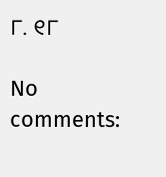୮. ୧୮

No comments: